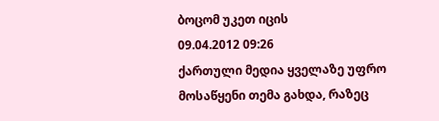ბოცომ უკეთ იცის
09.04.2012 09:26
ქართული მედია ყველაზე უფრო მოსაწყენი თემა გახდა, რაზეც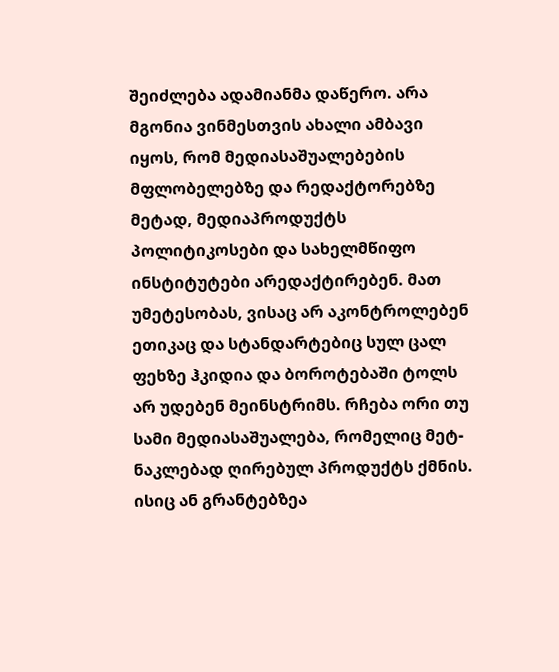შეიძლება ადამიანმა დაწერო. არა მგონია ვინმესთვის ახალი ამბავი იყოს, რომ მედიასაშუალებების მფლობელებზე და რედაქტორებზე მეტად, მედიაპროდუქტს პოლიტიკოსები და სახელმწიფო ინსტიტუტები არედაქტირებენ. მათ უმეტესობას, ვისაც არ აკონტროლებენ ეთიკაც და სტანდარტებიც სულ ცალ ფეხზე ჰკიდია და ბოროტებაში ტოლს არ უდებენ მეინსტრიმს. რჩება ორი თუ სამი მედიასაშუალება, რომელიც მეტ-ნაკლებად ღირებულ პროდუქტს ქმნის. ისიც ან გრანტებზეა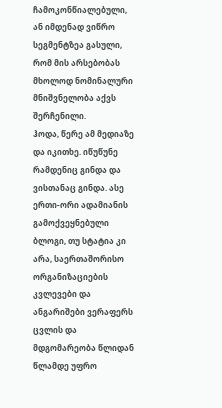ჩამოკონწიალებული, ან იმდენად ვიწრო სეგმენტზეა გასული, რომ მის არსებობას მხოლოდ ნომინალური მნიშვნელობა აქვს შერჩენილი.
ჰოდა, წერე ამ მედიაზე და იკითხე. იწუწუნე რამდენიც გინდა და ვისთანაც გინდა. ასე ერთი-ორი ადამიანის გამოქვეყნებული ბლოგი, თუ სტატია კი არა, საერთაშორისო ორგანიზაციების კვლევები და ანგარიშები ვერაფერს ცვლის და მდგომარეობა წლიდან წლამდე უფრო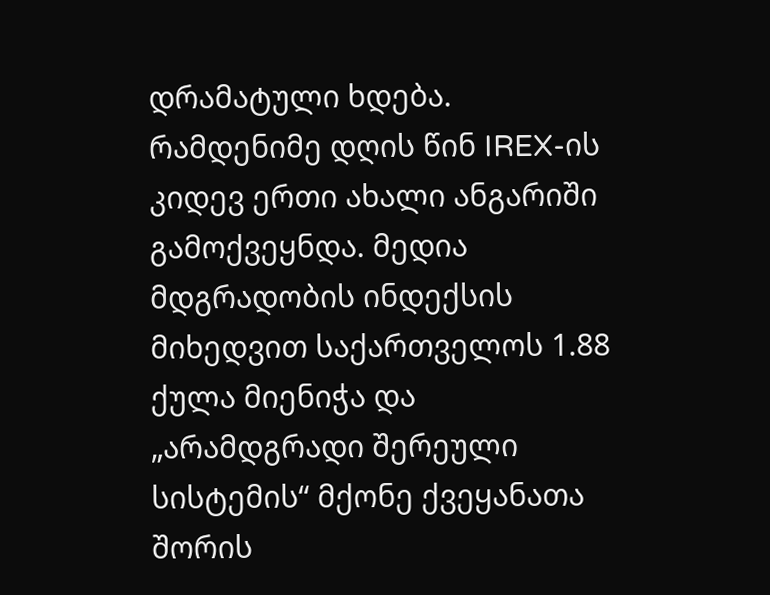დრამატული ხდება.
რამდენიმე დღის წინ IREX-ის კიდევ ერთი ახალი ანგარიში გამოქვეყნდა. მედია მდგრადობის ინდექსის მიხედვით საქართველოს 1.88 ქულა მიენიჭა და „არამდგრადი შერეული სისტემის“ მქონე ქვეყანათა შორის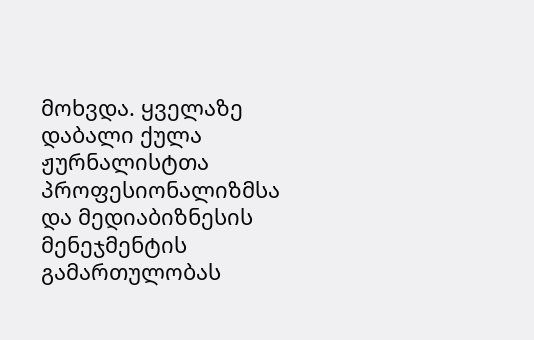მოხვდა. ყველაზე დაბალი ქულა ჟურნალისტთა პროფესიონალიზმსა და მედიაბიზნესის მენეჯმენტის გამართულობას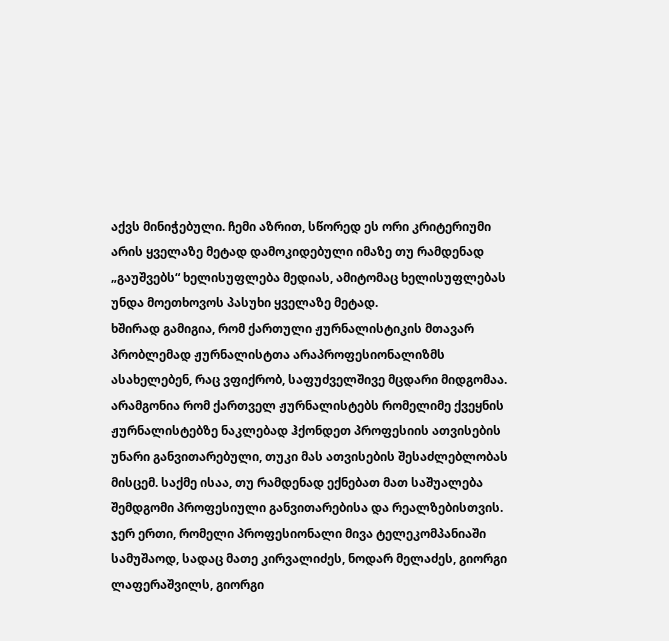აქვს მინიჭებული. ჩემი აზრით, სწორედ ეს ორი კრიტერიუმი არის ყველაზე მეტად დამოკიდებული იმაზე თუ რამდენად „გაუშვებს“ ხელისუფლება მედიას, ამიტომაც ხელისუფლებას უნდა მოეთხოვოს პასუხი ყველაზე მეტად.
ხშირად გამიგია, რომ ქართული ჟურნალისტიკის მთავარ პრობლემად ჟურნალისტთა არაპროფესიონალიზმს ასახელებენ, რაც ვფიქრობ, საფუძველშივე მცდარი მიდგომაა. არამგონია რომ ქართველ ჟურნალისტებს რომელიმე ქვეყნის ჟურნალისტებზე ნაკლებად ჰქონდეთ პროფესიის ათვისების უნარი განვითარებული, თუკი მას ათვისების შესაძლებლობას მისცემ. საქმე ისაა, თუ რამდენად ექნებათ მათ საშუალება შემდგომი პროფესიული განვითარებისა და რეალზებისთვის.
ჯერ ერთი, რომელი პროფესიონალი მივა ტელეკომპანიაში სამუშაოდ, სადაც მათე კირვალიძეს, ნოდარ მელაძეს, გიორგი ლაფერაშვილს, გიორგი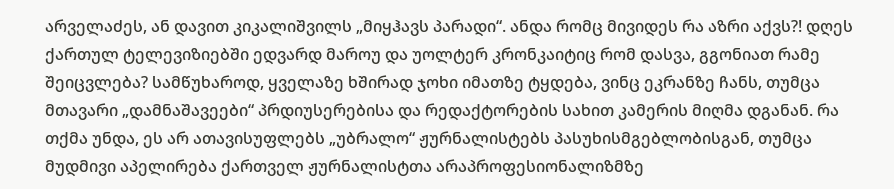არველაძეს, ან დავით კიკალიშვილს „მიყჰავს პარადი“. ანდა რომც მივიდეს რა აზრი აქვს?! დღეს ქართულ ტელევიზიებში ედვარდ მაროუ და უოლტერ კრონკაიტიც რომ დასვა, გგონიათ რამე შეიცვლება? სამწუხაროდ, ყველაზე ხშირად ჯოხი იმათზე ტყდება, ვინც ეკრანზე ჩანს, თუმცა მთავარი „დამნაშავეები“ პრდიუსერებისა და რედაქტორების სახით კამერის მიღმა დგანან. რა თქმა უნდა, ეს არ ათავისუფლებს „უბრალო“ ჟურნალისტებს პასუხისმგებლობისგან, თუმცა მუდმივი აპელირება ქართველ ჟურნალისტთა არაპროფესიონალიზმზე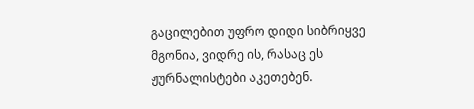გაცილებით უფრო დიდი სიბრიყვე მგონია, ვიდრე ის, რასაც ეს ჟურნალისტები აკეთებენ.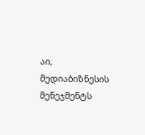აი, მედიაბიზნესის მენეჯმენტს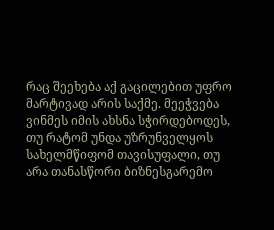რაც შეეხება აქ გაცილებით უფრო მარტივად არის საქმე. მეეჭვება ვინმეს იმის ახსნა სჭირდებოდეს, თუ რატომ უნდა უზრუნველყოს სახელმწიფომ თავისუფალი, თუ არა თანასწორი ბიზნესგარემო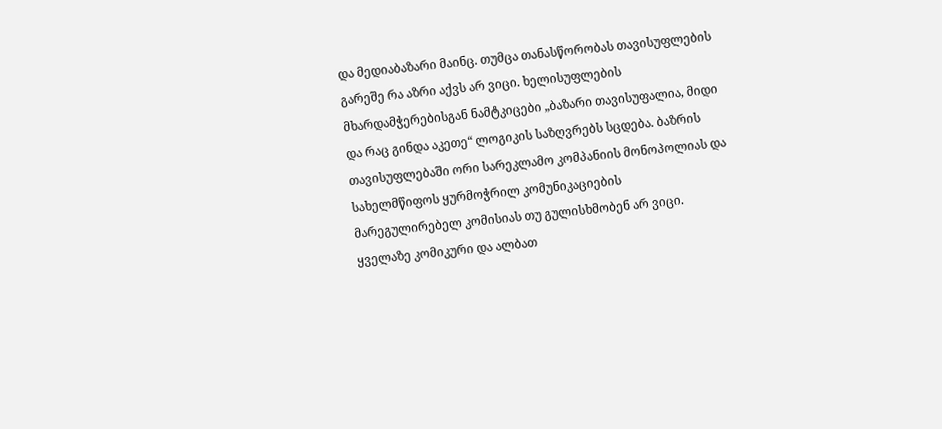და მედიაბაზარი მაინც. თუმცა თანასწორობას თავისუფლების გარეშე რა აზრი აქვს არ ვიცი. ხელისუფლების მხარდამჭერებისგან ნამტკიცები „ბაზარი თავისუფალია, მიდი და რაც გინდა აკეთე“ ლოგიკის საზღვრებს სცდება. ბაზრის თავისუფლებაში ორი სარეკლამო კომპანიის მონოპოლიას და სახელმწიფოს ყურმოჭრილ კომუნიკაციების მარეგულირებელ კომისიას თუ გულისხმობენ არ ვიცი.
ყველაზე კომიკური და ალბათ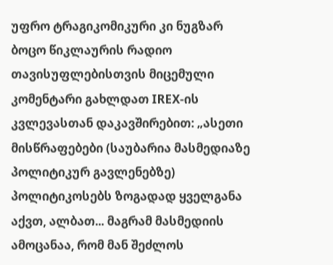უფრო ტრაგიკომიკური კი ნუგზარ ბოცო წიკლაურის რადიო თავისუფლებისთვის მიცემული კომენტარი გახლდათ IREX-ის კვლევასთან დაკავშირებით: „ასეთი მისწრაფებები (საუბარია მასმედიაზე პოლიტიკურ გავლენებზე) პოლიტიკოსებს ზოგადად ყველგანა აქვთ, ალბათ... მაგრამ მასმედიის ამოცანაა, რომ მან შეძლოს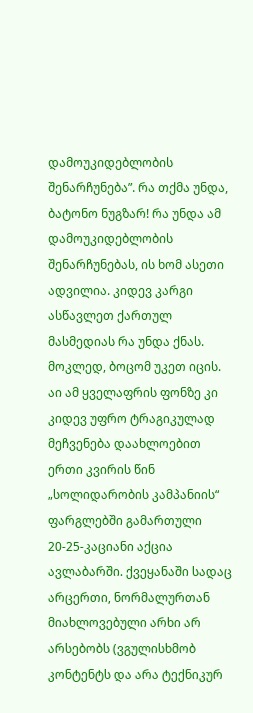დამოუკიდებლობის შენარჩუნება”. რა თქმა უნდა, ბატონო ნუგზარ! რა უნდა ამ დამოუკიდებლობის შენარჩუნებას, ის ხომ ასეთი ადვილია. კიდევ კარგი ასწავლეთ ქართულ მასმედიას რა უნდა ქნას. მოკლედ, ბოცომ უკეთ იცის.
აი ამ ყველაფრის ფონზე კი კიდევ უფრო ტრაგიკულად მეჩვენება დაახლოებით ერთი კვირის წინ „სოლიდარობის კამპანიის“ ფარგლებში გამართული 20-25-კაციანი აქცია ავლაბარში. ქვეყანაში სადაც არცერთი, ნორმალურთან მიახლოვებული არხი არ არსებობს (ვგულისხმობ კონტენტს და არა ტექნიკურ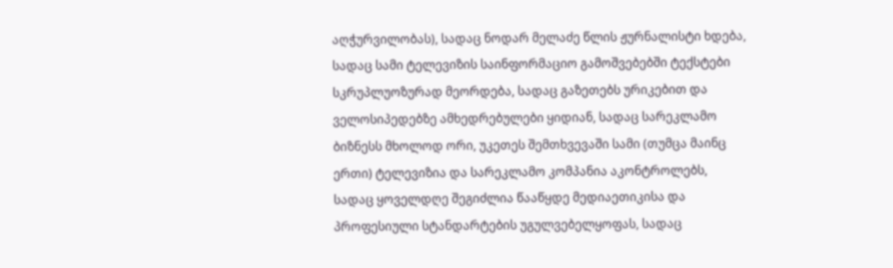აღჭურვილობას), სადაც ნოდარ მელაძე წლის ჟურნალისტი ხდება, სადაც სამი ტელევიზის საინფორმაციო გამოშვებებში ტექსტები სკრუპლუოზურად მეორდება, სადაც გაზეთებს ურიკებით და ველოსიპედებზე ამხედრებულები ყიდიან, სადაც სარეკლამო ბიზნესს მხოლოდ ორი, უკეთეს შემთხვევაში სამი (თუმცა მაინც ერთი) ტელევიზია და სარეკლამო კომპანია აკონტროლებს, სადაც ყოველდღე შეგიძლია წააწყდე მედიაეთიკისა და პროფესიული სტანდარტების უგულვებელყოფას, სადაც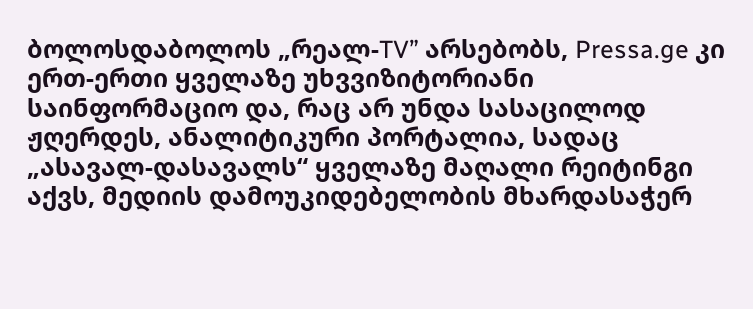ბოლოსდაბოლოს „რეალ-TV” არსებობს, Pressa.ge კი ერთ-ერთი ყველაზე უხვვიზიტორიანი საინფორმაციო და, რაც არ უნდა სასაცილოდ ჟღერდეს, ანალიტიკური პორტალია, სადაც „ასავალ-დასავალს“ ყველაზე მაღალი რეიტინგი აქვს, მედიის დამოუკიდებელობის მხარდასაჭერ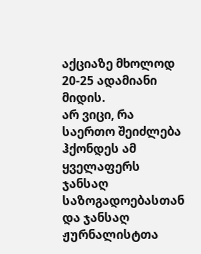აქციაზე მხოლოდ 20-25 ადამიანი მიდის.
არ ვიცი, რა საერთო შეიძლება ჰქონდეს ამ ყველაფერს ჯანსაღ საზოგადოებასთან და ჯანსაღ ჟურნალისტთა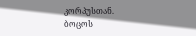კორპუსთან.
ბოცოს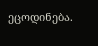ეცოდინება.